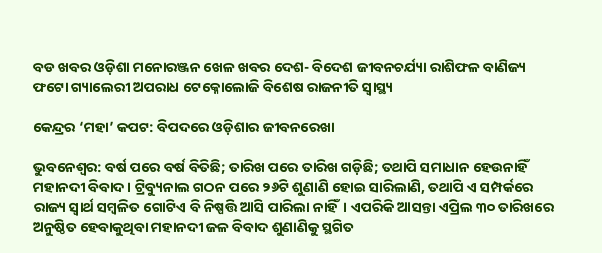ବଡ ଖବର ଓଡ଼ିଶା ମନୋରଞ୍ଜନ ଖେଳ ଖବର ଦେଶ- ବିଦେଶ ଜୀବନଚର୍ଯ୍ୟା ରାଶିଫଳ ବାଣିଜ୍ୟ ଫଟୋ ଗ୍ୟାଲେରୀ ଅପରାଧ ଟେକ୍ନୋଲୋଜି ବିଶେଷ ରାଜନୀତି ସ୍ଵାସ୍ଥ୍ୟ

କେନ୍ଦ୍ରର ‘ମହା’ କପଟ: ବିପଦରେ ଓଡ଼ିଶାର ଜୀବନରେଖା

ଭୁବନେଶ୍ୱର: ବର୍ଷ ପରେ ବର୍ଷ ବିତିଛି; ତାରିଖ ପରେ ତାରିଖ ଗଡ଼ିଛି; ତଥାପି ସମାଧାନ ହେଉନାହିଁ ମହାନଦୀ ବିବାଦ। ଟ୍ରିବ୍ୟୁନାଲ ଗଠନ ପରେ ୨୬ଟି ଶୁଣାଣି ହୋଇ ସାରିଲାଣି, ତଥାପି ଏ ସମ୍ପର୍କରେ ରାଜ୍ୟ ସ୍ୱାର୍ଥ ସମ୍ବଳିତ ଗୋଟିଏ ବି ନିଷ୍ପତ୍ତି ଆସି ପାରିଲା ନାହିଁ। ଏପରିକି ଆସନ୍ତା ଏପ୍ରିଲ ୩୦ ତାରିଖରେ ଅନୁଷ୍ଠିତ ହେବାକୁଥିବା ମହାନଦୀ ଜଳ ବିବାଦ ଶୁଣାଣିକୁ ସ୍ଥଗିତ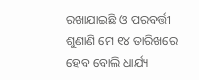ରଖାଯାଇଛି ଓ ପରବର୍ତ୍ତୀ ଶୁଣାଣି ମେ ୧୪ ତାରିଖରେ ହେବ ବୋଲି ଧାର୍ଯ୍ୟ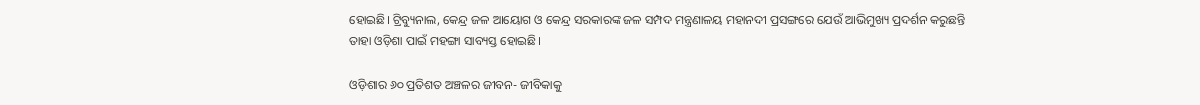ହୋଇଛି। ଟ୍ରିବ୍ୟୁନାଲ, କେନ୍ଦ୍ର ଜଳ ଆୟୋଗ ଓ କେନ୍ଦ୍ର ସରକାରଙ୍କ ଜଳ ସମ୍ପଦ ମନ୍ତ୍ରଣାଳୟ ମହାନଦୀ ପ୍ରସଙ୍ଗରେ ଯେଉଁ ଆଭିମୁଖ୍ୟ ପ୍ରଦର୍ଶନ କରୁଛନ୍ତି ତାହା ଓଡ଼ିଶା ପାଇଁ ମହଙ୍ଗା ସାବ୍ୟସ୍ତ ହୋଇଛି।

ଓଡ଼ିଶାର ୬୦ ପ୍ରତିଶତ ଅଞ୍ଚଳର ଜୀବନ- ଜୀବିକାକୁ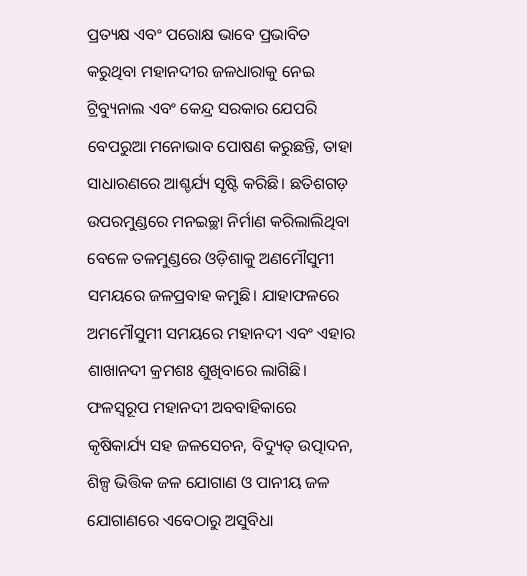ପ୍ରତ୍ୟକ୍ଷ ଏବଂ ପରୋକ୍ଷ ଭାବେ ପ୍ରଭାବିତ କରୁଥିବା ମହାନଦୀର ଜଳଧାରାକୁ ନେଇ ଟ୍ରିବ୍ୟୁନାଲ ଏବଂ କେନ୍ଦ୍ର ସରକାର ଯେପରି ବେପରୁଆ ମନୋଭାବ ପୋଷଣ କରୁଛନ୍ତି, ତାହା ସାଧାରଣରେ ଆଶ୍ଚର୍ଯ୍ୟ ସୃଷ୍ଟି କରିଛି। ଛତିଶଗଡ଼ ଉପରମୁଣ୍ଡରେ ମନଇଚ୍ଛା ନିର୍ମାଣ କରିଲାଲିଥିବା ବେଳେ ତଳମୁଣ୍ଡରେ ଓଡ଼ିଶାକୁ ଅଣମୌସୁମୀ ସମୟରେ ଜଳପ୍ରବାହ କମୁଛି। ଯାହାଫଳରେ ଅମମୌସୁମୀ ସମୟରେ ମହାନଦୀ ଏବଂ ଏହାର ଶାଖାନଦୀ କ୍ରମଶଃ ଶୁଖିବାରେ ଲାଗିଛି। ଫଳସ୍ୱରୂପ ମହାନଦୀ ଅବବାହିକାରେ କୃଷିକାର୍ଯ୍ୟ ସହ ଜଳସେଚନ, ବିଦ୍ୟୁତ୍‍ ଉତ୍ପାଦନ, ଶିଳ୍ପ ଭିତ୍ତିକ ଜଳ ଯୋଗାଣ ଓ ପାନୀୟ ଜଳ ଯୋଗାଣରେ ଏବେଠାରୁ ଅସୁବିଧା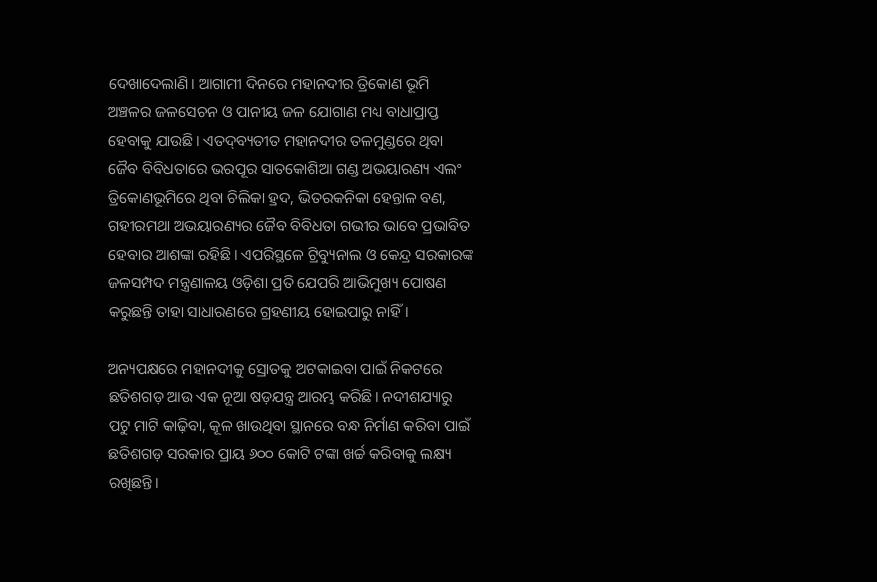ଦେଖାଦେଲାଣି। ଆଗାମୀ ଦିନରେ ମହାନଦୀର ତ୍ରିକୋଣ ଭୂମି ଅଞ୍ଚଳର ଜଳସେଚନ ଓ ପାନୀୟ ଜଳ ଯୋଗାଣ ମଧ୍ୟ ବାଧାପ୍ରାପ୍ତ ହେବାକୁ ଯାଉଛି। ଏତଦ୍‍ବ୍ୟତୀତ ମହାନଦୀର ତଳମୁଣ୍ଡରେ ଥିବା ଜୈବ ବିବିଧତାରେ ଭରପୂର ସାତକୋଶିଆ ଗଣ୍ଡ ଅଭୟାରଣ୍ୟ ଏଲଂ ତ୍ରିକୋଣଭୂମିରେ ଥିବା ଚିଲିକା ହ୍ରଦ, ଭିତରକନିକା ହେନ୍ତାଳ ବଣ, ଗହୀରମଥା ଅଭୟାରଣ୍ୟର ଜୈବ ବିବିଧତା ଗଭୀର ଭାବେ ପ୍ରଭାବିତ ହେବାର ଆଶଙ୍କା ରହିଛି। ଏପରିସ୍ଥଳେ ଟ୍ରିବ୍ୟୁନାଲ ଓ କେନ୍ଦ୍ର ସରକାରଙ୍କ ଜଳସମ୍ପଦ ମନ୍ତ୍ରଣାଳୟ ଓଡ଼ିଶା ପ୍ରତି ଯେପରି ଆଭିମୁଖ୍ୟ ପୋଷଣ କରୁଛନ୍ତି ତାହା ସାଧାରଣରେ ଗ୍ରହଣୀୟ ହୋଇପାରୁ ନାହିଁ।

ଅନ୍ୟପକ୍ଷରେ ମହାନଦୀକୁ ସ୍ରୋତକୁ ଅଟକାଇବା ପାଇଁ ନିକଟରେ ଛତିଶଗଡ଼ ଆଉ ଏକ ନୂଆ ଷଡ଼ଯନ୍ତ୍ର ଆରମ୍ଭ କରିଛି। ନଦୀଶଯ୍ୟାରୁ ପଟୁ ମାଟି କାଢ଼ିବା, କୂଳ ଖାଉଥିବା ସ୍ଥାନରେ ବନ୍ଧ ନିର୍ମାଣ କରିବା ପାଇଁ ଛତିଶଗଡ଼ ସରକାର ପ୍ରାୟ ୬୦୦ କୋଟି ଟଙ୍କା ଖର୍ଚ୍ଚ କରିବାକୁ ଲକ୍ଷ୍ୟ ରଖିଛନ୍ତି।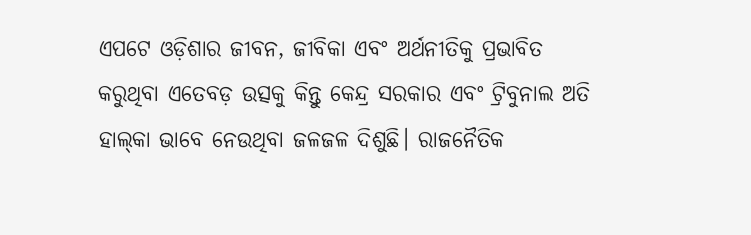ଏପଟେ ଓଡ଼ିଶାର ଜୀବନ, ଜୀବିକା ଏବଂ ଅର୍ଥନୀତିକୁ ପ୍ରଭାବିତ କରୁଥିବା ଏତେବଡ଼ ଉତ୍ସକୁ କିନ୍ତୁ କେନ୍ଦ୍ର ସରକାର ଏବଂ ଟ୍ରିବୁନାଲ ଅତି ହାଲ୍‍କା ଭାବେ ନେଉଥିବା ଜଳଜଳ ଦିଶୁଛି। ରାଜନୈତିକ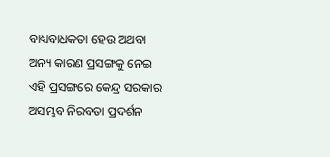ବାଧ୍ୟବାଧକତା ହେଉ ଅଥବା ଅନ୍ୟ କାରଣ ପ୍ରସଙ୍ଗକୁ ନେଇ ଏହି ପ୍ରସଙ୍ଗରେ କେନ୍ଦ୍ର ସରକାର ଅସମ୍ଭବ ନିରବତା ପ୍ରଦର୍ଶନ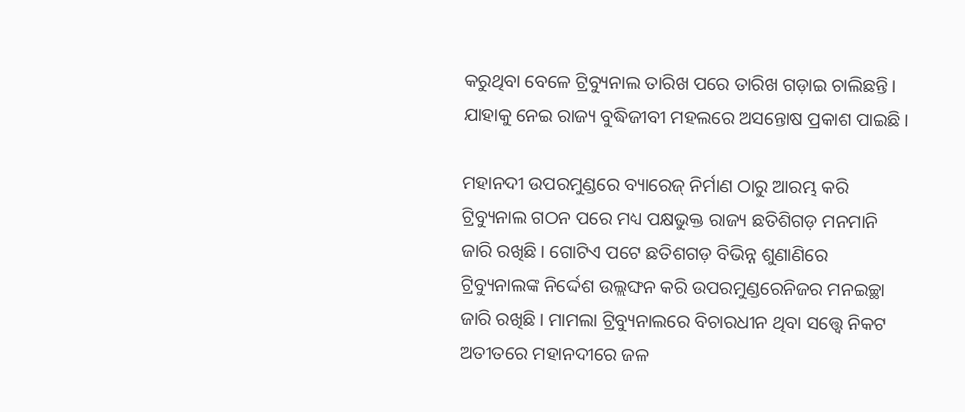କରୁଥିବା ବେଳେ ଟ୍ରିବ୍ୟୁନାଲ ତାରିଖ ପରେ ତାରିଖ ଗଡ଼ାଇ ଚାଲିଛନ୍ତି। ଯାହାକୁ ନେଇ ରାଜ୍ୟ ବୁଦ୍ଧିଜୀବୀ ମହଲରେ ଅସନ୍ତୋଷ ପ୍ରକାଶ ପାଇଛି।

ମହାନଦୀ ଉପରମୁଣ୍ଡରେ ବ୍ୟାରେଜ୍‍ ନିର୍ମାଣ ଠାରୁ ଆରମ୍ଭ କରି ଟ୍ରିବ୍ୟୁନାଲ ଗଠନ ପରେ ମଧ୍ୟ ପକ୍ଷଭୁକ୍ତ ରାଜ୍ୟ ଛତିଶିଗଡ଼ ମନମାନି ଜାରି ରଖିଛି। ଗୋଟିଏ ପଟେ ଛତିଶଗଡ଼ ବିଭିନ୍ନ ଶୁଣାଣିରେ ଟ୍ରିବ୍ୟୁନାଲଙ୍କ ନିର୍ଦ୍ଦେଶ ଉଲ୍ଲଙ୍ଘନ କରି ଉପରମୁଣ୍ଡରେନିଜର ମନଇଚ୍ଛା ଜାରି ରଖିଛି। ମାମଲା ଟ୍ରିବ୍ୟୁନାଲରେ ବିଚାରଧୀନ ଥିବା ସତ୍ତ୍ବେ ନିକଟ ଅତୀତରେ ମହାନଦୀରେ ଜଳ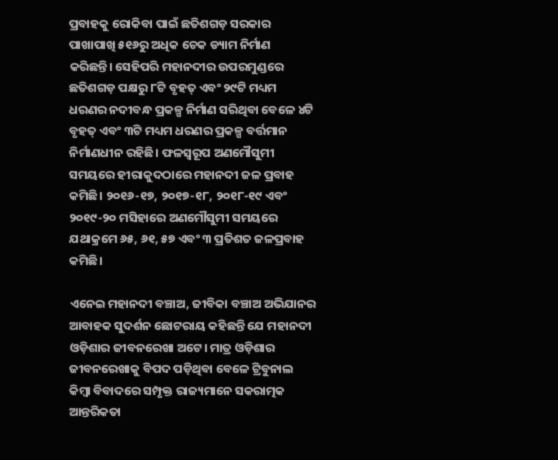ପ୍ରବାହକୁ ରୋକିବା ପାଇଁ ଛତିଶଗଡ଼ ସରକାର ପାଖାପାଖି ୫୧୬ରୁ ଅଧିକ ଚେକ ଡ୍ୟାମ ନିର୍ମାଣ କରିଛନ୍ତି। ସେହିପରି ମହାନଦୀର ଉପରମୁଣ୍ଡରେ ଛତିଶଗଡ଼ ପକ୍ଷରୁ ୮ଟି ବୃହତ୍‍ ଏବଂ ୨୯ଟି ମଧ୍ୟମ ଧରଣର ନଦୀବନ୍ଧ ପ୍ରକଳ୍ପ ନିର୍ମାଣ ସରିଥିବା ବେଳେ ୪ଟି ବୃହତ୍‍ ଏବଂ ୩ଟି ମଧ୍ୟମ ଧରଣର ପ୍ରକଳ୍ପ ବର୍ତ୍ତମାନ ନିର୍ମାଣଧୀନ ରହିଛି। ଫଳସ୍ୱରୂପ ଅଣମୌସୁମୀ ସମୟରେ ହୀରାକୁଦଠାରେ ମହାନଦୀ ଜଳ ପ୍ରବାହ କମିଛି। ୨୦୧୬-୧୭, ୨୦୧୭-୧୮, ୨୦୧୮-୧୯ ଏବଂ ୨୦୧୯-୨୦ ମସିହାରେ ଅଣମୌସୁମୀ ସମୟରେ ଯଥାକ୍ରମେ ୬୫, ୬୧, ୫୭ ଏବଂ ୩ ପ୍ରତିଶତ ଜଳପ୍ରବାହ କମିଛି।

ଏନେଇ ମହାନଦୀ ବଞ୍ଚାଅ, ଜୀବିକା ବଞ୍ଚାଅ ଅଭିଯାନର ଆବାହକ ସୁଦର୍ଶନ ଛୋଟରାୟ କହିଛନ୍ତି ଯେ ମହାନଦୀ ଓଡ଼ିଶାର ଜୀବନରେଖା ଅଟେ। ମାତ୍ର ଓଡ଼ିଶାର ଜୀବନରେଖାକୁ ବିପଦ ପଡ଼ିଥିବା ବେଳେ ଟ୍ରିବୁନାଲ କିମ୍ବା ବିବାଦରେ ସମ୍ପୃକ୍ତ ରାଜ୍ୟମାନେ ସକରାତ୍ମକ ଆନ୍ତରିକତା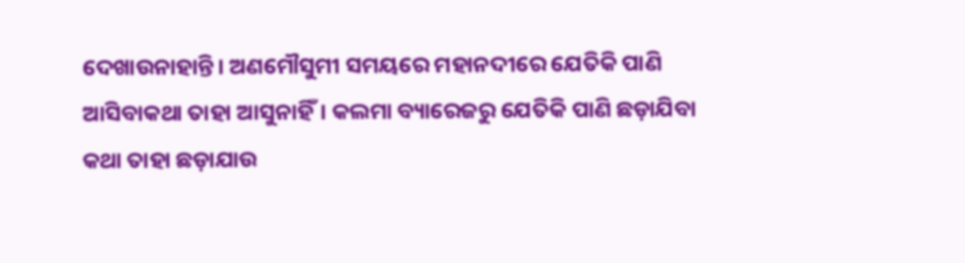ଦେଖାଉନାହାନ୍ତି। ଅଣମୌସୁମୀ ସମୟରେ ମହାନଦୀରେ ଯେତିକି ପାଣି ଆସିବାକଥା ତାହା ଆସୁନାହିଁ। କଲମା ବ୍ୟାରେଜରୁ ଯେତିକି ପାଣି ଛଡ଼ାଯିବା କଥା ତାହା ଛଡ଼ାଯାଉ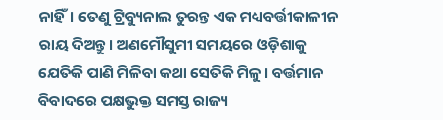ନାହିଁ। ତେଣୁ ଟ୍ରିବ୍ୟୁନାଲ ତୁରନ୍ତ ଏକ ମଧ୍ୟବର୍ତ୍ତୀକାଳୀନ ରାୟ ଦିଅନ୍ତୁ। ଅଣମୌସୁମୀ ସମୟରେ ଓଡ଼ିଶାକୁ ଯେତିକି ପାଣି ମିଳିବା କଥା ସେତିକି ମିଳୁ। ବର୍ତ୍ତମାନ ବିବାଦରେ ପକ୍ଷଭୁକ୍ତ ସମସ୍ତ ରାଜ୍ୟ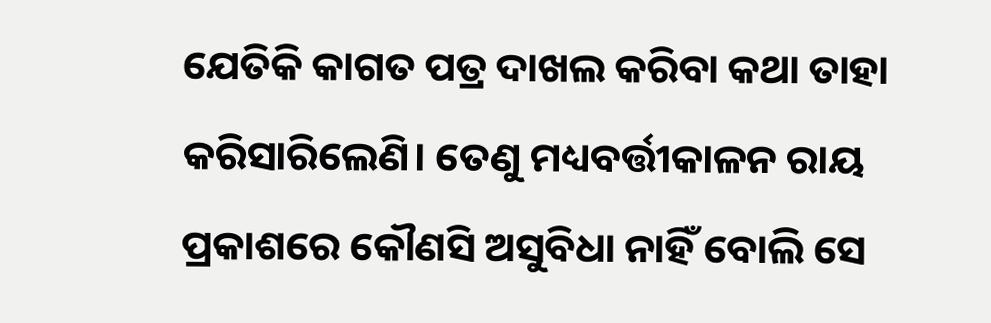ଯେତିକି କାଗତ ପତ୍ର ଦାଖଲ କରିବା କଥା ତାହା କରିସାରିଲେଣି। ତେଣୁ ମଧ୍ୟବର୍ତ୍ତୀକାଳନ ରାୟ ପ୍ରକାଶରେ କୌଣସି ଅସୁବିଧା ନାହିଁ ବୋଲି ସେ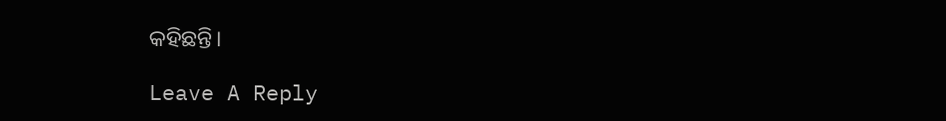କହିଛନ୍ତି।

Leave A Reply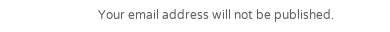Your email address will not be published.